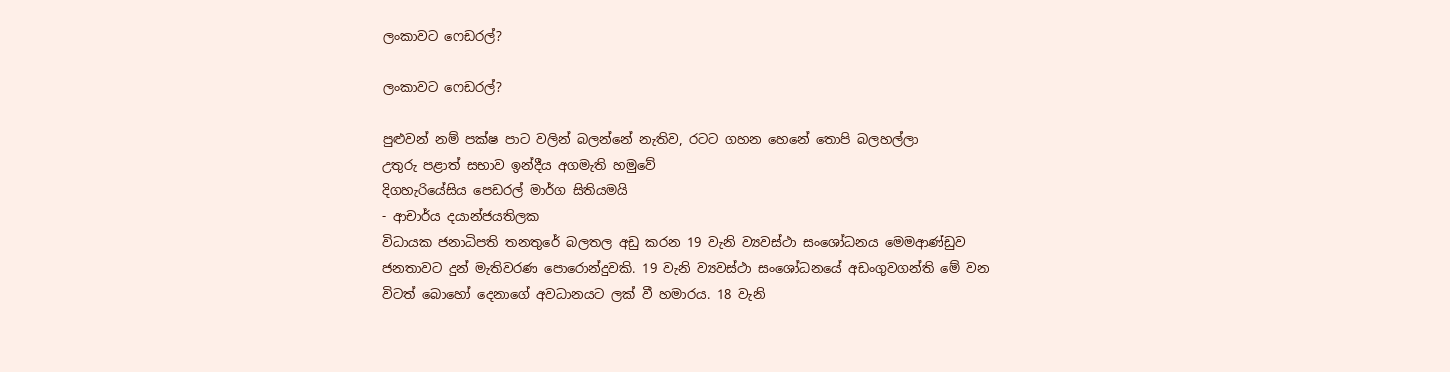ලංකාවට ෆෙඩරල්?

ලංකාවට ෆෙඩරල්?

පුළුවන් නම් පක්ෂ පාට වලින් බලන්නේ නැතිව, රටට ගහන හෙනේ තොපි බලහල්ලා
උතුරු පළාත් සභාව ඉන්දීය අගමැති හමුවේ
දිගහැරියේසිය පෙඩරල් මාර්ග සිතියමයි
- ආචාර්ය දයාන්ජයතිලක
විධායක ජනාධිපති තනතුරේ බලතල අඩු කරන 19 වැනි ව්‍යවස්‌ථා සංශෝධනය මෙමආණ්‌ඩුව ජනතාවට දුන් මැතිවරණ පොරොන්දුවකි. 19 වැනි ව්‍යවස්‌ථා සංශෝධනයේ අඩංගුවගන්ති මේ වන විටත් බොහෝ දෙනාගේ අවධානයට ලක්‌ වී හමාරය. 18 වැනි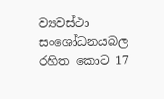ව්‍යවස්‌ථා සංශෝධනයබල රහිත කොට 17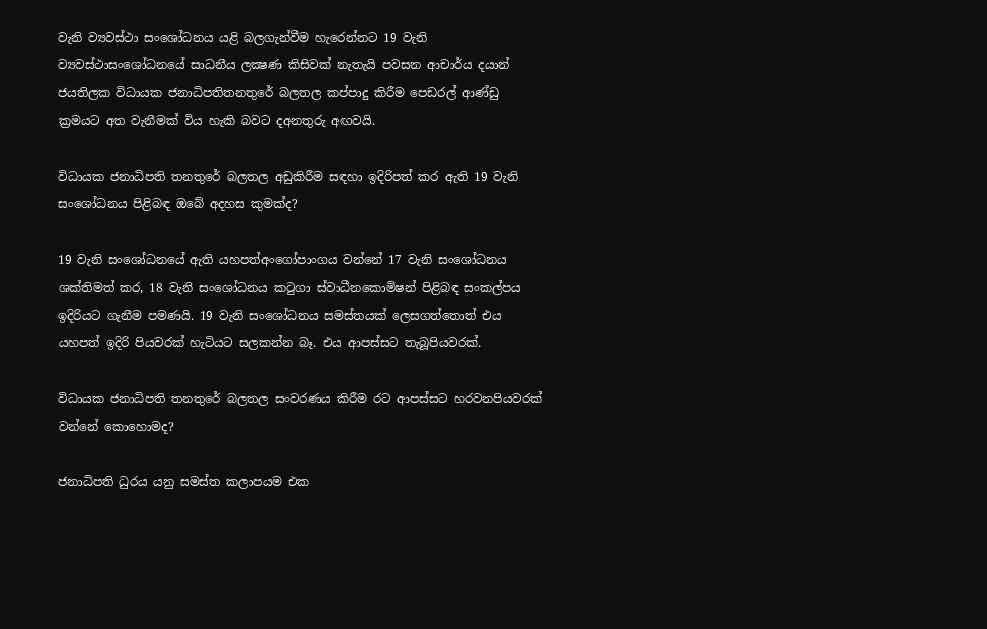වැනි ව්‍යවස්‌ථා සංශෝධනය යළි බලගැන්වීම හැරෙන්නට 19 වැනි ව්‍යවස්‌ථාසංශෝධනයේ සාධනීය ලක්‍ෂණ කිසිවක්‌ නැතැයි පවසන ආචාර්ය දයාන් ජයතිලක විධායක ජනාධිපතිතනතුරේ බලතල කප්පාදු කිරීම පෙඩරල් ආණ්‌ඩු ක්‍රමයට අත වැනීමක්‌ විය හැකි බවට දඅනතුරු අඟවයි.

විධායක ජනාධිපති තනතුරේ බලතල අඩුකිරීම සඳහා ඉදිරිපත් කර ඇති 19 වැනි සංශෝධනය පිළිබඳ ඔබේ අදහස කුමක්‌ද?

19 වැනි සංශෝධනයේ ඇති යහපත්අංගෝපාංගය වන්නේ 17 වැනි සංශෝධනය ශක්‌තිමත් කර, 18 වැනි සංශෝධනය කටුගා ස්‌වාධීනකොමිෂන් පිළිබඳ සංකල්පය ඉදිරියට ගැනීම පමණයි. 19 වැනි සංශෝධනය සමස්‌තයක්‌ ලෙසගත්තොත් එය යහපත් ඉදිරි පියවරක්‌ හැටියට සලකන්න බෑ. එය ආපස්‌සට තැබූපියවරක්‌.

විධායක ජනාධිපති තනතුරේ බලතල සංවරණය කිරීම රට ආපස්‌සට හරවනපියවරක්‌ වන්නේ කොහොමද?

ජනාධිපති ධුරය යනු සමස්‌ත කලාපයම එක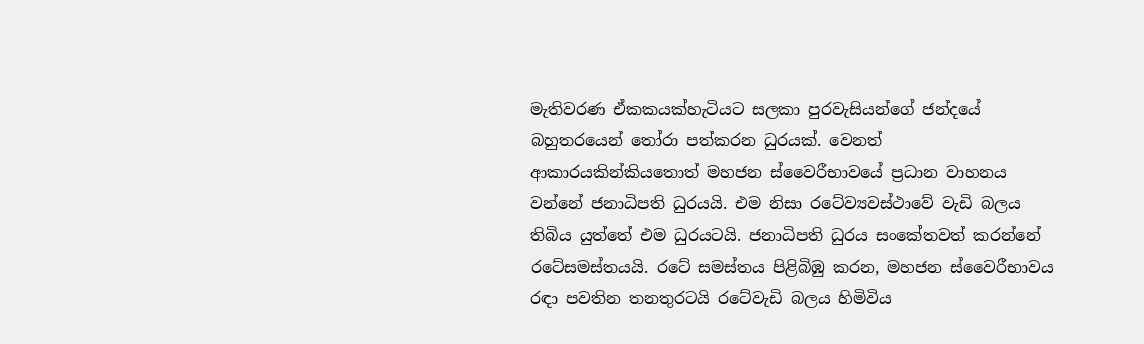මැතිවරණ ඒකකයක්‌හැටියට සලකා පුරවැසියන්ගේ ජන්දයේ බහුතරයෙන් තෝරා පත්කරන ධුරයක්‌. වෙනත් ආකාරයකින්කියතොත් මහජන ස්‌වෛරීභාවයේ ප්‍රධාන වාහනය වන්නේ ජනාධිපති ධුරයයි. එම නිසා රටේව්‍යවස්‌ථාවේ වැඩි බලය තිබිය යුත්තේ එම ධුරයටයි. ජනාධිපති ධුරය සංකේතවත් කරන්නේ රටේසමස්‌තයයි. රටේ සමස්‌තය පිළිබිඹු කරන, මහජන ස්‌වෛරීභාවය රඳා පවතින තනතුරටයි රටේවැඩි බලය හිමිවිය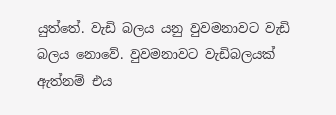යුත්තේ. වැඩි බලය යනු වුවමනාවට වැඩි බලය නොවේ. වුවමනාවට වැඩිබලයක්‌ ඇත්නම් එය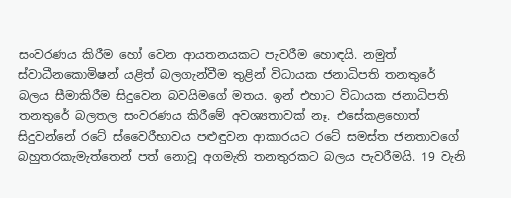සංවරණය කිරීම හෝ වෙන ආයතනයකට පැවරීම හොඳයි. නමුත් ස්‌වාධීනකොමිෂන් යළිත් බලගැන්වීම තුළින් විධායක ජනාධිපති තනතුරේ බලය සීමාකිරීම සිදුවෙන බවයිමගේ මතය. ඉන් එහාට විධායක ජනාධිපති තනතුරේ බලතල සංවරණය කිරීමේ අවශ්‍යතාවක්‌ නෑ. එසේකළහොත් සිදුවන්නේ රටේ ස්‌වෛරීභාවය පළුඳුවන ආකාරයට රටේ සමස්‌ත ජනතාවගේ බහුතරකැමැත්තෙන් පත් නොවූ අගමැති තනතුරකට බලය පැවරීමයි. 19 වැනි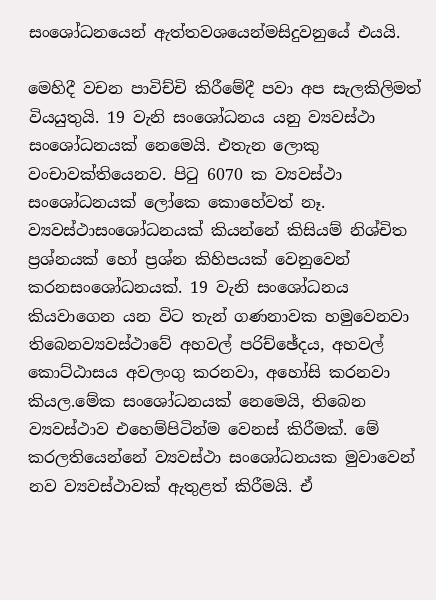සංශෝධනයෙන් ඇත්තවශයෙන්මසිදුවනුයේ එයයි.

මෙහිදී වචන පාවිච්චි කිරීමේදී පවා අප සැලකිලිමත් වියයුතුයි. 19 වැනි සංශෝධනය යනු ව්‍යවස්‌ථා සංශෝධනයක්‌ නෙමෙයි. එතැන ලොකු වංචාවක්‌තියෙනව. පිටු 6070 ක ව්‍යවස්‌ථා සංශෝධනයක්‌ ලෝකෙ කොහේවත් නෑ. ව්‍යවස්‌ථාසංශෝධනයක්‌ කියන්නේ කිසියම් නිශ්චිත ප්‍රශ්නයක්‌ හෝ ප්‍රශ්න කිහිපයක්‌ වෙනුවෙන් කරනසංශෝධනයක්‌. 19 වැනි සංශෝධනය කියවාගෙන යන විට තැන් ගණනාවක හමුවෙනවා තිබෙනව්‍යවස්‌ථාවේ අහවල් පරිච්ඡේදය, අහවල් කොට්‌ඨාසය අවලංගු කරනවා, අහෝසි කරනවා කියල.මේක සංශෝධනයක්‌ නෙමෙයි, තිබෙන ව්‍යවස්‌ථාව එහෙම්පිටින්ම වෙනස්‌ කිරීමක්‌. මේ කරලතියෙන්නේ ව්‍යවස්‌ථා සංශෝධනයක මුවාවෙන් නව ව්‍යවස්‌ථාවක්‌ ඇතුළත් කිරීමයි. ඒ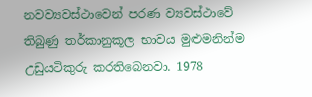නවව්‍යවස්‌ථාවෙන් පරණ ව්‍යවස්‌ථාවේ තිබුණු තර්කානුකූල භාවය මුළුමනින්ම උඩුයටිකුරු කරතිබෙනවා. 1978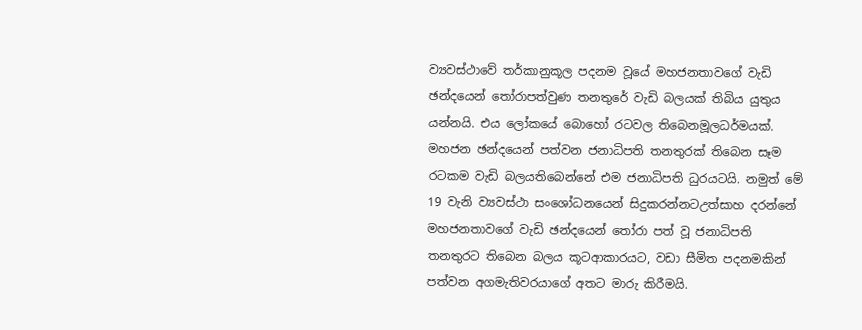ව්‍යවස්‌ථාවේ තර්කානුකූල පදනම වූයේ මහජනතාවගේ වැඩි ඡන්දයෙන් තෝරාපත්වුණ තනතුරේ වැඩි බලයක්‌ තිබිය යුතුය යන්නයි. එය ලෝකයේ බොහෝ රටවල තිබෙනමූලධර්මයක්‌. මහජන ඡන්දයෙන් පත්වන ජනාධිපති තනතුරක්‌ තිබෙන සෑම රටකම වැඩි බලයතිබෙන්නේ එම ජනාධිපති ධුරයටයි. නමුත් මේ 19 වැනි ව්‍යවස්‌ථා සංශෝධනයෙන් සිදුකරන්නටඋත්සාහ දරන්නේ මහජනතාවගේ වැඩි ඡන්දයෙන් තෝරා පත් වූ ජනාධිපති තනතුරට තිබෙන බලය කූටආකාරයට, වඩා සීමිත පදනමකින් පත්වන අගමැතිවරයාගේ අතට මාරු කිරීමයි.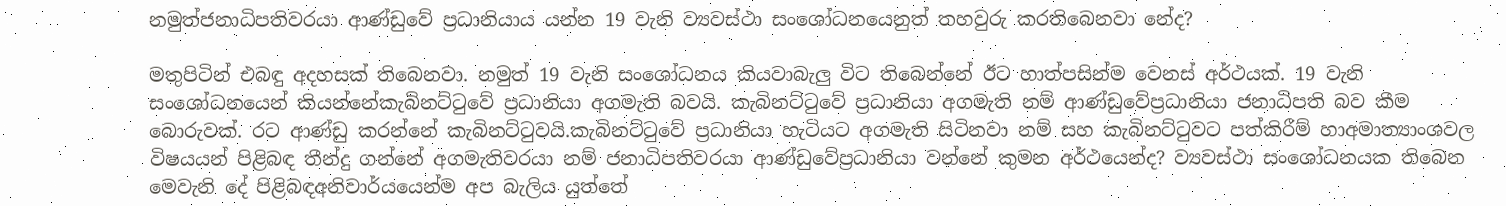නමුත්ජනාධිපතිවරයා ආණ්‌ඩුවේ ප්‍රධානියාය යන්න 19 වැනි ව්‍යවස්‌ථා සංශෝධනයෙනුත් තහවුරු කරතිබෙනවා නේද?

මතුපිටින් එබඳු අදහසක්‌ තිබෙනවා. නමුත් 19 වැනි සංශෝධනය කියවාබැලු විට තිබෙන්නේ ඊට හාත්පසින්ම වෙනස්‌ අර්ථයක්‌. 19 වැනි සංශෝධනයෙන් කියන්නේකැබිනට්‌ටුවේ ප්‍රධානියා අගමැති බවයි. කැබිනට්‌ටුවේ ප්‍රධානියා අගමැති නම් ආණ්‌ඩුවේප්‍රධානියා ජනාධිපති බව කීම බොරුවක්‌. රට ආණ්‌ඩු කරන්නේ කැබිනට්‌ටුවයි.කැබිනට්‌ටුවේ ප්‍රධානියා හැටියට අගමැති සිටිනවා නම් සහ කැබිනට්‌ටුවට පත්කිරීම් හාඅමාත්‍යාංශවල විෂයයන් පිළිබඳ තීන්දු ගන්නේ අගමැතිවරයා නම් ජනාධිපතිවරයා ආණ්‌ඩුවේප්‍රධානියා වන්නේ කුමන අර්ථයෙන්ද? ව්‍යවස්‌ථා සංශෝධනයක තිබෙන මෙවැනි දේ පිළිබඳඅනිවාර්යයෙන්ම අප බැලිය යුත්තේ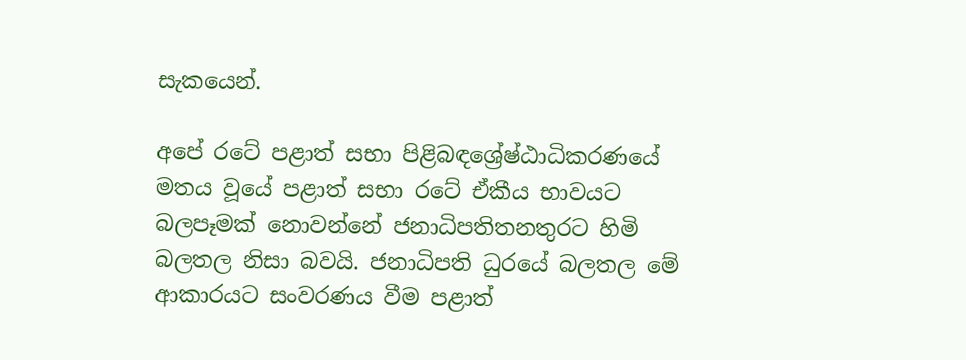සැකයෙන්.

අපේ රටේ පළාත් සභා පිළිබඳශ්‍රේෂ්ඨාධිකරණයේ මතය වූයේ පළාත් සභා රටේ ඒකීය භාවයට බලපෑමක්‌ නොවන්නේ ජනාධිපතිතනතුරට හිමි බලතල නිසා බවයි. ජනාධිපති ධුරයේ බලතල මේ ආකාරයට සංවරණය වීම පළාත්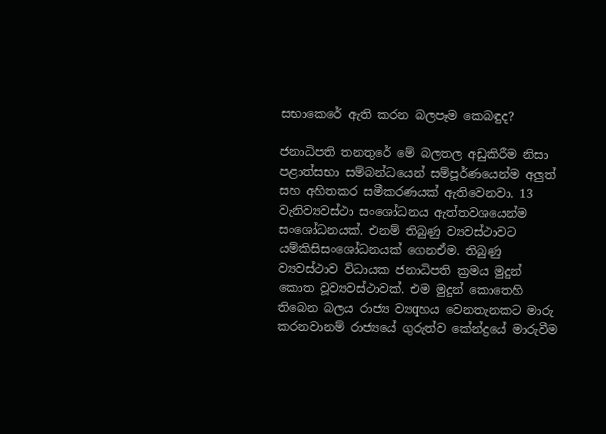සභාකෙරේ ඇති කරන බලපෑම කෙබඳුද?

ජනාධිපති තනතුරේ මේ බලතල අඩුකිරීම නිසා පළාත්සභා සම්බන්ධයෙන් සම්පූර්ණයෙන්ම අලුත් සහ අහිතකර සමීකරණයක්‌ ඇතිවෙනවා. 13 වැනිව්‍යවස්‌ථා සංශෝධනය ඇත්තවශයෙන්ම සංශෝධනයක්‌. එනම් තිබුණු ව්‍යවස්‌ථාවට යම්කිසිසංශෝධනයක්‌ ගෙනඒම. තිබුණු ව්‍යවස්‌ථාව විධායක ජනාධිපති ක්‍රමය මුදුන් කොත වූව්‍යවස්‌ථාවක්‌. එම මුදුන් කොතෙහි තිබෙන බලය රාජ්‍ය ව්‍යqහය වෙනතැනකට මාරු කරනවානම් රාජ්‍යයේ ගුරුත්ව කේන්ද්‍රයේ මාරුවීම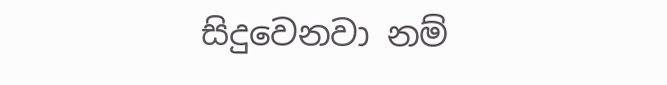සිදුවෙනවා නම්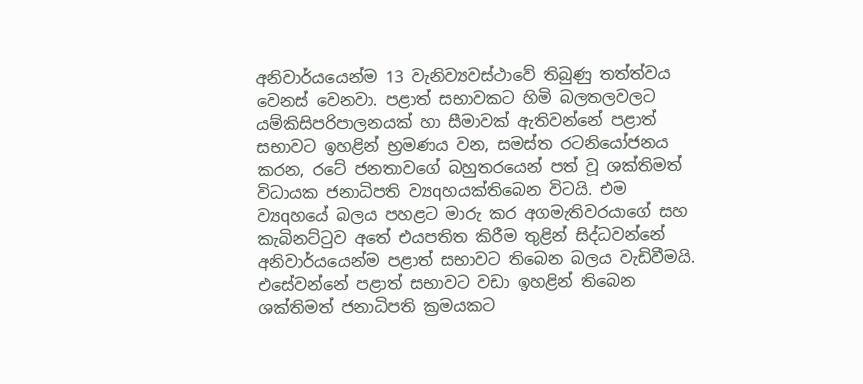අනිවාර්යයෙන්ම 13 වැනිව්‍යවස්‌ථාවේ තිබුණු තත්ත්වය වෙනස්‌ වෙනවා. පළාත් සභාවකට හිමි බලතලවලට යම්කිසිපරිපාලනයක්‌ හා සීමාවක්‌ ඇතිවන්නේ පළාත් සභාවට ඉහළින් භ්‍රමණය වන, සමස්‌ත රටනියෝජනය කරන, රටේ ජනතාවගේ බහුතරයෙන් පත් වූ ශක්‌තිමත් විධායක ජනාධිපති ව්‍යqහයක්‌තිබෙන විටයි. එම ව්‍යqහයේ බලය පහළට මාරු කර අගමැතිවරයාගේ සහ කැබිනට්‌ටුව අතේ එයපතිත කිරීම තුළින් සිද්ධවන්නේ අනිවාර්යයෙන්ම පළාත් සභාවට තිබෙන බලය වැඩිවීමයි. එසේවන්නේ පළාත් සභාවට වඩා ඉහළින් තිබෙන ශක්‌තිමත් ජනාධිපති ක්‍රමයකට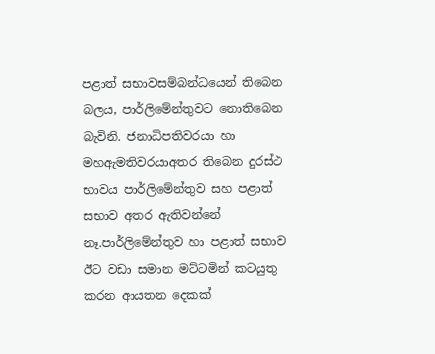පළාත් සභාවසම්බන්ධයෙන් තිබෙන බලය, පාර්ලිමේන්තුවට නොතිබෙන බැවිනි. ජනාධිපතිවරයා හා මහඇමතිවරයාඅතර තිබෙන දුරස්‌ථ භාවය පාර්ලිමේන්තුව සහ පළාත් සභාව අතර ඇතිවන්නේ නෑ.පාර්ලිමේන්තුව හා පළාත් සභාව ඊට වඩා සමාන මට්‌ටමින් කටයුතු කරන ආයතන දෙකක්‌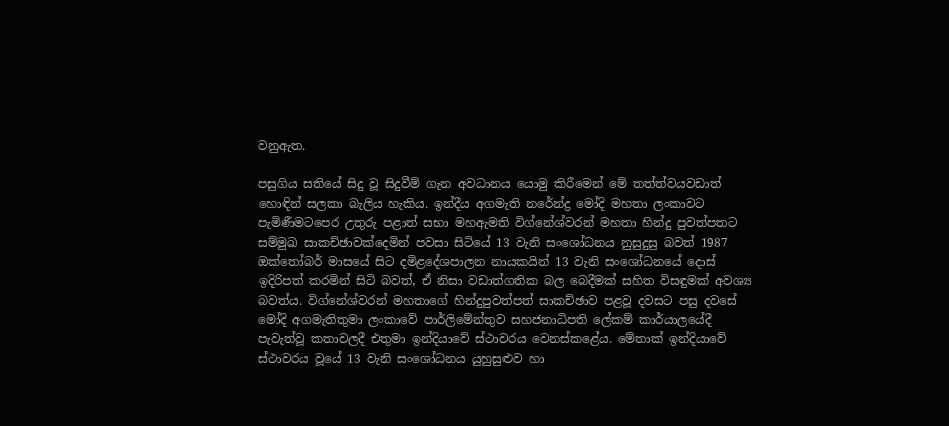වනුඇත.

පසුගිය සතියේ සිදු වූ සිදුවීම් ගැන අවධානය යොමු කිරීමෙන් මේ තත්ත්වයවඩාත් හොඳින් සලකා බැලිය හැකිය. ඉන්දීය අගමැති නරේන්ද්‍ර මෝදි මහතා ලංකාවට පැමිණීමටපෙර උතුරු පළාත් සභා මහඇමති විග්නේශ්වරන් මහතා හින්දු පුවත්පතට සම්මුඛ සාකච්ඡාවක්‌දෙමින් පවසා සිටියේ 13 වැනි සංශෝධනය නුසුදුසු බවත් 1987 ඔක්‌තෝබර් මාසයේ සිට දමිළදේශපාලන නායකයින් 13 වැනි සංශෝධනයේ දොස්‌ ඉදිරිපත් කරමින් සිටි බවත්, ඒ නිසා වඩාත්ගතික බල බෙදීමක්‌ සහිත විසඳුමක්‌ අවශ්‍ය බවත්ය. විග්නේශ්වරන් මහතාගේ හින්දුපුවත්පත් සාකච්ඡාව පළවූ දවසට පසු දවසේ මෝදි අගමැතිතුමා ලංකාවේ පාර්ලිමේන්තුව සහජනාධිපති ලේකම් කාර්යාලයේදී පැවැත්වූ කතාවලදී එතුමා ඉන්දියාවේ ස්‌ථාවරය වෙනස්‌කළේය. මේතාක්‌ ඉන්දියාවේ ස්‌ථාවරය වූයේ 13 වැනි සංශෝධනය යුහුසුළුව හා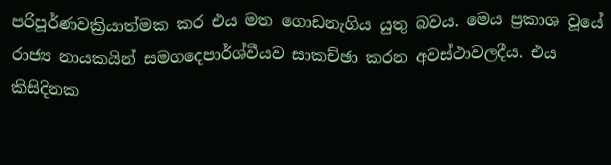පරිපූර්ණවක්‍රියාත්මක කර එය මත ගොඩනැගිය යුතු බවය. මෙය ප්‍රකාශ වූයේ රාජ්‍ය නායකයින් සමගදෙපාර්ශ්වීයව සාකච්ඡා කරන අවස්‌ථාවලදීය. එය කිසිදිනක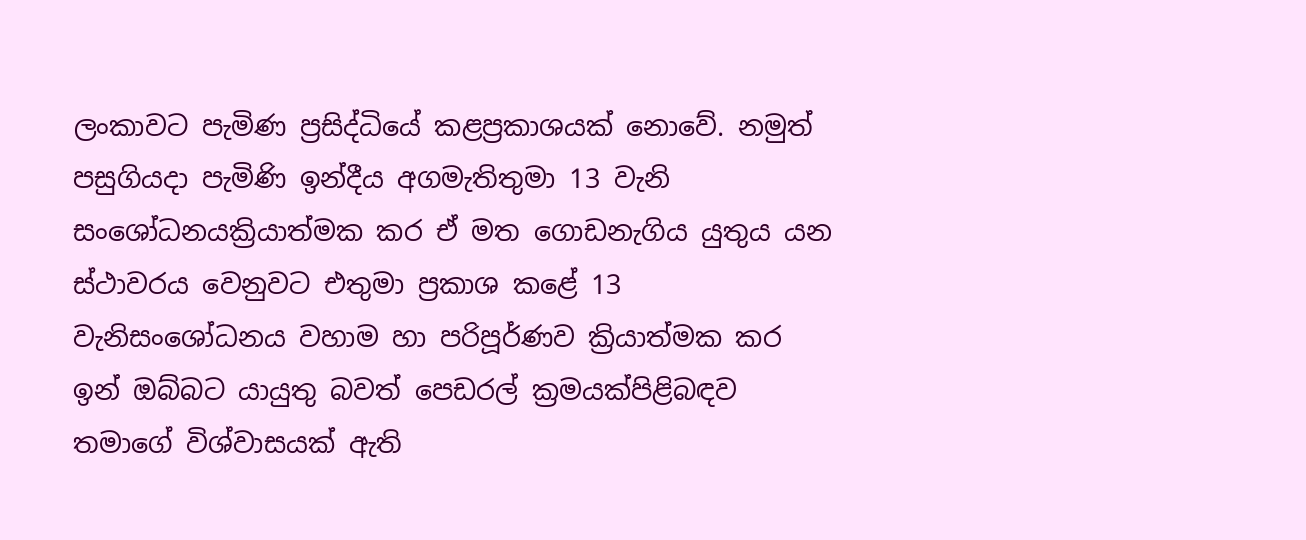ලංකාවට පැමිණ ප්‍රසිද්ධියේ කළප්‍රකාශයක්‌ නොවේ. නමුත් පසුගියදා පැමිණි ඉන්දීය අගමැතිතුමා 13 වැනි සංශෝධනයක්‍රියාත්මක කර ඒ මත ගොඩනැගිය යුතුය යන ස්‌ථාවරය වෙනුවට එතුමා ප්‍රකාශ කළේ 13 වැනිසංශෝධනය වහාම හා පරිපූර්ණව ක්‍රියාත්මක කර ඉන් ඔබ්බට යායුතු බවත් පෙඩරල් ක්‍රමයක්‌පිළිබඳව තමාගේ විශ්වාසයක්‌ ඇති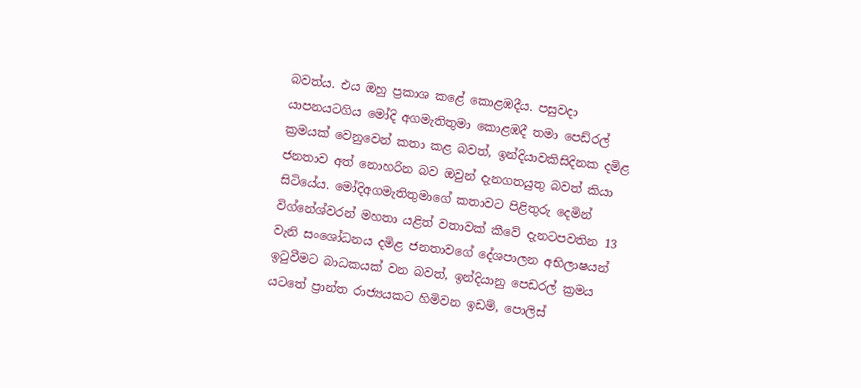බවත්ය. එය ඔහු ප්‍රකාශ කළේ කොළඹදීය. පසුවදා යාපනයටගිය මෝදි අගමැතිතුමා කොළඹදී තමා පෙඩ්රල් ක්‍රමයක්‌ වෙනුවෙන් කතා කළ බවත්, ඉන්දියාවකිසිදිනක දමිළ ජනතාව අත් නොහරින බව ඔවුන් දැනගතයුතු බවත් කියා සිටියේය. මෝදිඅගමැතිතුමාගේ කතාවට පිළිතුරු දෙමින් විග්නේශ්වරන් මහතා යළිත් වතාවක්‌ කීවේ දැනටපවතින 13 වැනි සංශෝධනය දමිළ ජනතාවගේ දේශපාලන අභිලාෂයන් ඉටුවීමට බාධකයක්‌ වන බවත්, ඉන්දියානු පෙඩරල් ක්‍රමය යටතේ ප්‍රාන්ත රාජ්‍යයකට හිමිවන ඉඩම්, පොලිස්‌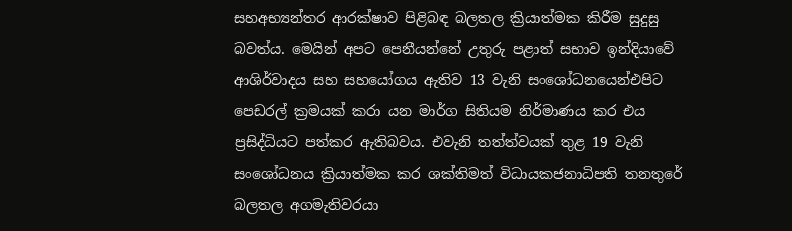සහඅභ්‍යන්තර ආරක්‌ෂාව පිළිබඳ බලතල ක්‍රියාත්මක කිරීම සුදුසු බවත්ය. මෙයින් අපට පෙනීයන්නේ උතුරු පළාත් සභාව ඉන්දියාවේ ආශිර්වාදය සහ සහයෝගය ඇතිව 13 වැනි සංශෝධනයෙන්එපිට පෙඩරල් ක්‍රමයක්‌ කරා යන මාර්ග සිතියම නිර්මාණය කර එය ප්‍රසිද්ධියට පත්කර ඇතිබවය. එවැනි තත්ත්වයක්‌ තුළ 19 වැනි සංශෝධනය ක්‍රියාත්මක කර ශක්‌තිමත් විධායකජනාධිපති තනතුරේ බලතල අගමැතිවරයා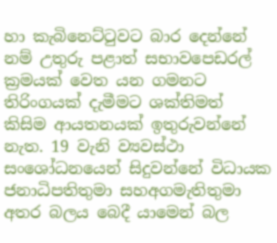හා කැබිනෙට්‌ටුවට බාර දෙන්නේ නම් උතුරු පළාත් සභාවපෙඩරල් ක්‍රමයක්‌ වෙත යන ගමනට තිරිංගයක්‌ දැමීමට ශක්‌තිමත් කිසිම ආයතනයක්‌ ඉතුරුවන්නේ නැත. 19 වැනි ව්‍යවස්‌ථා සංශෝධනයෙන් සිදුවන්නේ විධායක ජනාධිපතිතුමා සහඅගමැතිතුමා අතර බලය බෙදී යාමෙන් බල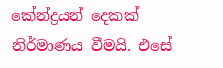කේන්ද්‍රයන් දෙකක්‌ නිර්මාණය වීමයි. එසේ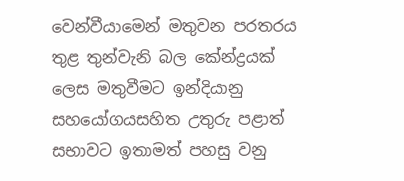වෙන්වීයාමෙන් මතුවන පරතරය තුළ තුන්වැනි බල කේන්ද්‍රයක්‌ ලෙස මතුවීමට ඉන්දියානු සහයෝගයසහිත උතුරු පළාත් සභාවට ඉතාමත් පහසු වනු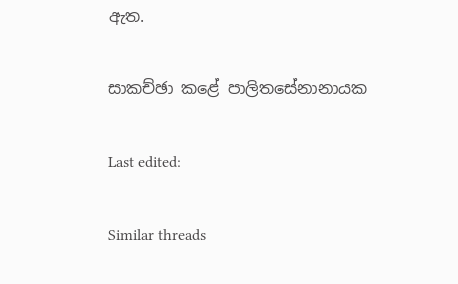ඇත.

සාකච්ඡා කළේ පාලිතසේනානායක

Last edited:

Similar threads